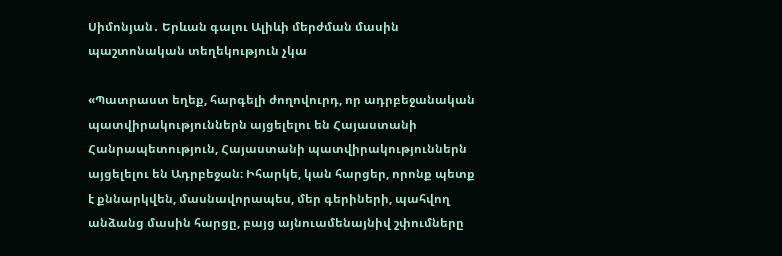Սիմոնյան․ Երևան գալու Ալիևի մերժման մասին պաշտոնական տեղեկություն չկա

«Պատրաստ եղեք, հարգելի ժողովուրդ, որ ադրբեջանական պատվիրակություններն այցելելու են Հայաստանի Հանրապետություն, Հայաստանի պատվիրակություններն այցելելու են Ադրբեջան։ Իհարկե, կան հարցեր, որոնք պետք է քննարկվեն, մասնավորապես, մեր գերիների, պահվող անձանց մասին հարցը, բայց այնուամենայնիվ շփումները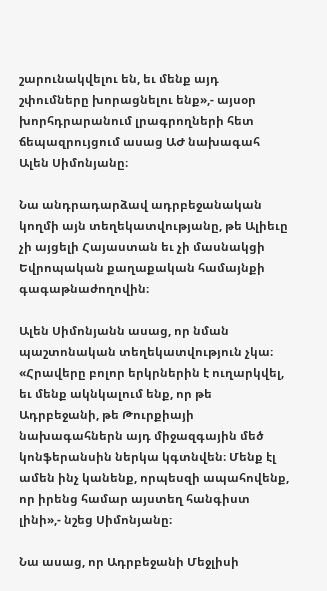շարունակվելու են, եւ մենք այդ շփումները խորացնելու ենք»,- այսօր խորհդրարանում լրագրողների հետ ճեպազրույցում ասաց ԱԺ նախագահ Ալեն Սիմոնյանը։

Նա անդրադարձավ ադրբեջանական կողմի այն տեղեկատվությանը, թե Ալիեւը չի այցելի Հայաստան եւ չի մասնակցի Եվրոպական քաղաքական համայնքի գագաթնաժողովին։

Ալեն Սիմոնյանն ասաց, որ նման պաշտոնական տեղեկատվություն չկա։ «Հրավերը բոլոր երկրներին է ուղարկվել, եւ մենք ակնկալում ենք, որ թե Ադրբեջանի, թե Թուրքիայի նախագահներն այդ միջազգային մեծ կոնֆերանսին ներկա կգտնվեն։ Մենք էլ ամեն ինչ կանենք, որպեսզի ապահովենք, որ իրենց համար այստեղ հանգիստ լինի»,- նշեց Սիմոնյանը։

Նա ասաց, որ Ադրբեջանի Մեջլիսի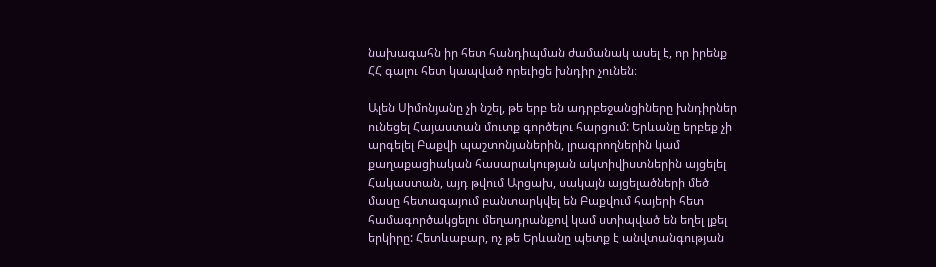նախագահն իր հետ հանդիպման ժամանակ ասել է, որ իրենք ՀՀ գալու հետ կապված որեւիցե խնդիր չունեն։

Ալեն Սիմոնյանը չի նշել, թե երբ են ադրբեջանցիները խնդիրներ ունեցել Հայաստան մուտք գործելու հարցում: Երևանը երբեք չի արգելել Բաքվի պաշտոնյաներին, լրագրողներին կամ քաղաքացիական հասարակության ակտիվիստներին այցելել Հակաստան, այդ թվում Արցախ, սակայն այցելածների մեծ մասը հետագայում բանտարկվել են Բաքվում հայերի հետ համագործակցելու մեղադրանքով կամ ստիպված են եղել լքել երկիրը: Հետևաբար, ոչ թե Երևանը պետք է անվտանգության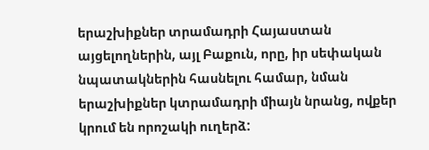երաշխիքներ տրամադրի Հայաստան այցելողներին, այլ Բաքուն, որը, իր սեփական նպատակներին հասնելու համար, նման երաշխիքներ կտրամադրի միայն նրանց, ովքեր կրում են որոշակի ուղերձ: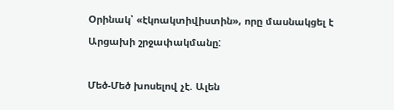Օրինակ՝ «էկոակտիվիստին», որը մասնակցել է Արցախի շրջափակմանը:

Մեծ-Մեծ խոսելով չէ. Ալեն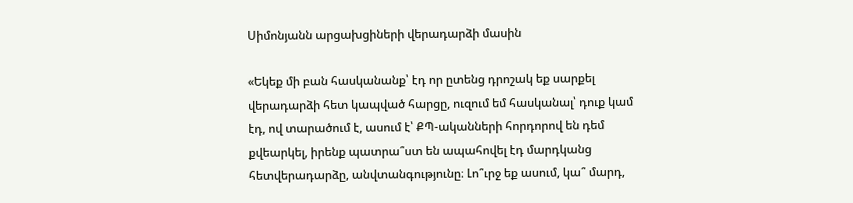Սիմոնյանն արցախցիների վերադարձի մասին

«Եկեք մի բան հասկանանք՝ էդ որ ըտենց դրոշակ եք սարքել վերադարձի հետ կապված հարցը, ուզում եմ հասկանալ՝ դուք կամ էդ, ով տարածում է, ասում է՝ ՔՊ-ականների հորդորով են դեմ քվեարկել, իրենք պատրա՞ստ են ապահովել էդ մարդկանց հետվերադարձը, անվտանգությունը։ Լո՞ւրջ եք ասում, կա՞ մարդ,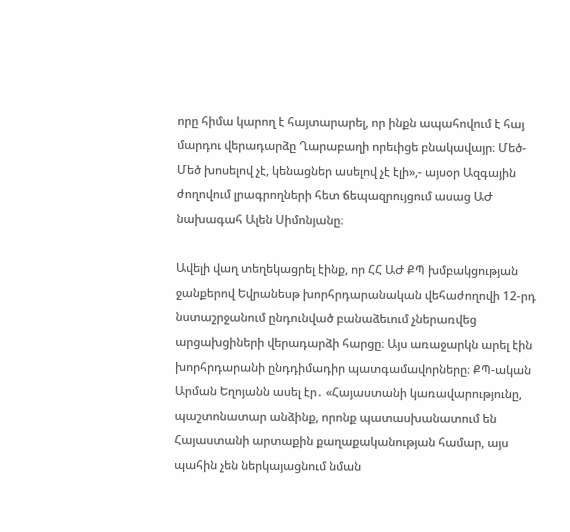որը հիմա կարող է հայտարարել, որ ինքն ապահովում է հայ մարդու վերադարձը Ղարաբաղի որեւիցե բնակավայր։ Մեծ-Մեծ խոսելով չէ, կենացներ ասելով չէ էլի»,- այսօր Ազգային ժողովում լրագրողների հետ ճեպազրույցում ասաց ԱԺ նախագահ Ալեն Սիմոնյանը։

Ավելի վաղ տեղեկացրել էինք, որ ՀՀ ԱԺ ՔՊ խմբակցության ջանքերով Եվրանեսթ խորհրդարանական վեհաժողովի 12-րդ նստաշրջանում ընդունված բանաձեւում չներառվեց արցախցիների վերադարձի հարցը։ Այս առաջարկն արել էին խորհրդարանի ընդդիմադիր պատգամավորները։ ՔՊ-ական Արման Եղոյանն ասել էր․ «Հայաստանի կառավարությունը, պաշտոնատար անձինք, որոնք պատասխանատում են Հայաստանի արտաքին քաղաքականության համար, այս պահին չեն ներկայացնում նման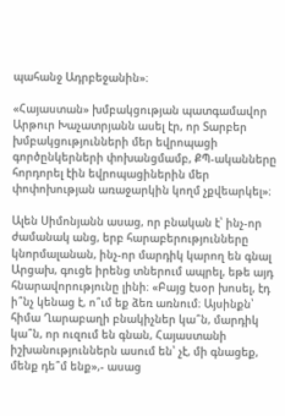պահանջ Ադրբեջանին»։

«Հայաստան» խմբակցության պատգամավոր Արթուր Խաչատրյանն ասել էր, որ Տարբեր խմբակցությունների մեր եվրոպացի գործընկերների փոխանցմամբ, ՔՊ-ականները հորդորել էին եվրոպացիներին մեր փոփոխության առաջարկին կողմ չքվեարկել»։

Ալեն Սիմոնյանն ասաց, որ բնական է՝ ինչ-որ ժամանակ անց, երբ հարաբերությունները կնորմալանան, ինչ-որ մարդիկ կարող են գնալ Արցախ, գուցե իրենց տներում ապրել, եթե այդ հնարավորությունը լինի։ «Բայց էսօր խոսել, էդ ի՞նչ կենաց է, ո՞ւմ եք ձեռ առնում։ Այսինքն՝ հիմա Ղարաբաղի բնակիչներ կա՞ն, մարդիկ կա՞ն, որ ուզում են գնան, Հայաստանի իշխանություններն ասում են՝ չէ, մի գնացեք, մենք դե՞մ ենք»,- ասաց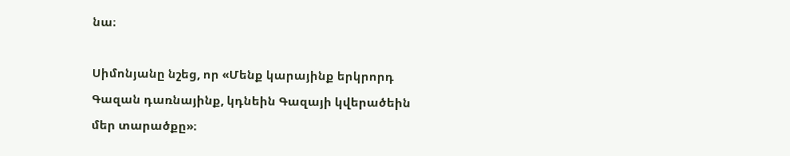նա։

Սիմոնյանը նշեց, որ «Մենք կարայինք երկրորդ Գազան դառնայինք, կդնեին Գազայի կվերածեին մեր տարածքը»։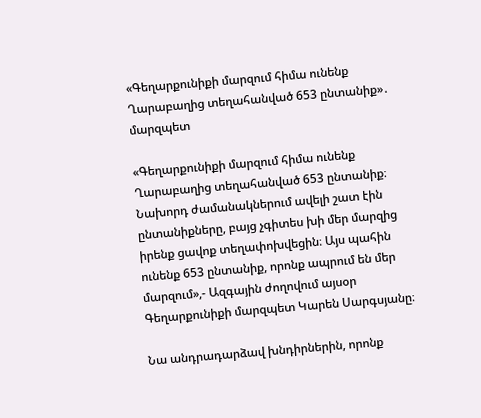«Գեղարքունիքի մարզում հիմա ունենք Ղարաբաղից տեղահանված 653 ընտանիք»․ մարզպետ

«Գեղարքունիքի մարզում հիմա ունենք Ղարաբաղից տեղահանված 653 ընտանիք։ Նախորդ ժամանակներում ավելի շատ էին ընտանիքները, բայց չգիտես խի մեր մարզից իրենք ցավոք տեղափոխվեցին։ Այս պահին ունենք 653 ընտանիք, որոնք ապրում են մեր մարզում»,- Ազգային ժողովում այսօր Գեղարքունիքի մարզպետ Կարեն Սարգսյանը։

Նա անդրադարձավ խնդիրներին, որոնք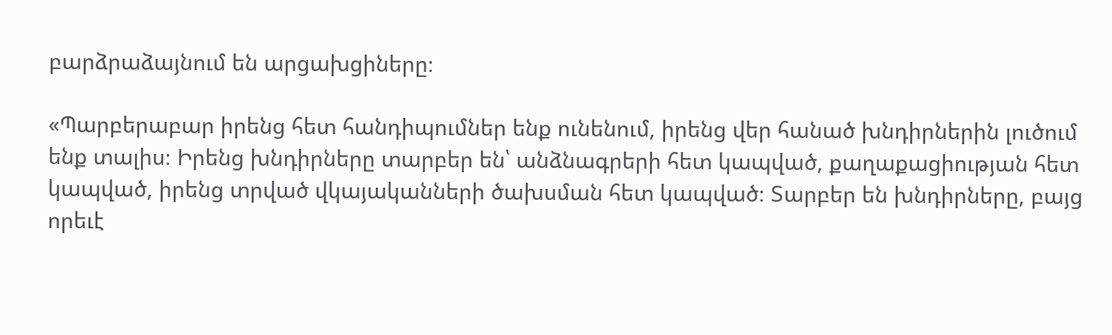բարձրաձայնում են արցախցիները։

«Պարբերաբար իրենց հետ հանդիպումներ ենք ունենում, իրենց վեր հանած խնդիրներին լուծում ենք տալիս։ Իրենց խնդիրները տարբեր են՝ անձնագրերի հետ կապված, քաղաքացիության հետ կապված, իրենց տրված վկայականների ծախսման հետ կապված։ Տարբեր են խնդիրները, բայց որեւէ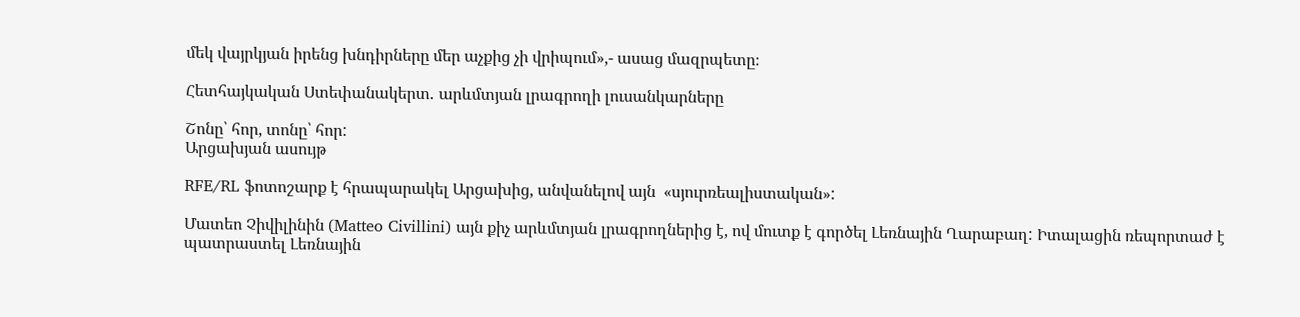մեկ վայրկյան իրենց խնդիրները մեր աչքից չի վրիպում»,- ասաց մազրպետը։

Հետհայկական Ստեփանակերտ․ արևմտյան լրագրողի լուսանկարները

Շոնը՝ հոր, տոնը՝ հոր:
Արցախյան ասույթ

RFE/RL ֆոտոշարք է հրապարակել Արցախից, անվանելով այն  «սյուրռեալիստական»:

Մատեո Չիվիլինին (Matteo Civillini) այն քիչ արևմտյան լրագրողներից է, ով մուտք է գործել Լեռնային Ղարաբաղ: Իտալացին ռեպորտաժ է պատրաստել Լեռնային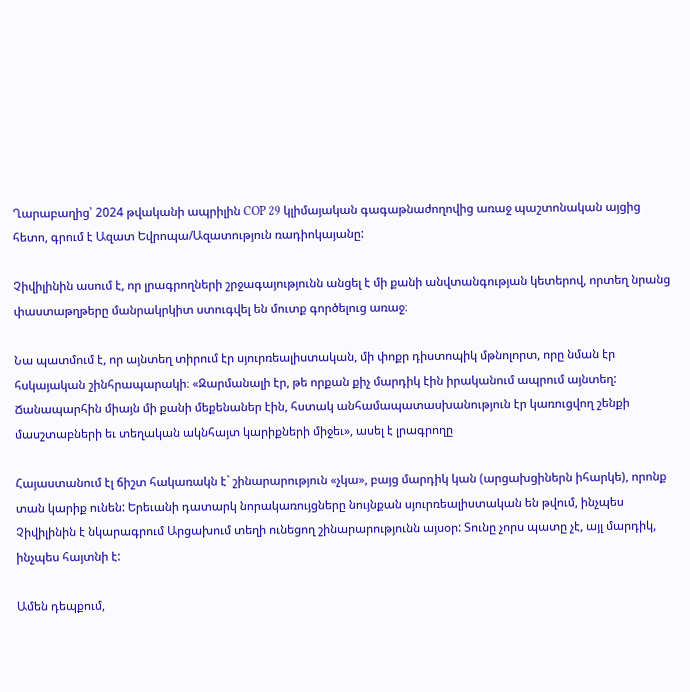Ղարաբաղից՝ 2024 թվականի ապրիլին COP 29 կլիմայական գագաթնաժողովից առաջ պաշտոնական այցից հետո, գրում է Ազատ Եվրոպա/Ազատություն ռադիոկայանը:

Չիվիլինին ասում է, որ լրագրողների շրջագայությունն անցել է մի քանի անվտանգության կետերով, որտեղ նրանց փաստաթղթերը մանրակրկիտ ստուգվել են մուտք գործելուց առաջ։

Նա պատմում է, որ այնտեղ տիրում էր սյուրռեալիստական, մի փոքր դիստոպիկ մթնոլորտ, որը նման էր հսկայական շինհրապարակի։ «Զարմանալի էր, թե որքան քիչ մարդիկ էին իրականում ապրում այնտեղ: Ճանապարհին միայն մի քանի մեքենաներ էին, հստակ անհամապատասխանություն էր կառուցվող շենքի մասշտաբների եւ տեղական ակնհայտ կարիքների միջեւ», ասել է լրագրողը

Հայաստանում էլ ճիշտ հակառակն է` շինարարություն «չկա», բայց մարդիկ կան (արցախցիներն իհարկե), որոնք տան կարիք ունեն: Երեւանի դատարկ նորակառույցները նույնքան սյուրռեալիստական են թվում, ինչպես Չիվիլինին է նկարագրում Արցախում տեղի ունեցող շինարարությունն այսօր: Տունը չորս պատը չէ, այլ մարդիկ, ինչպես հայտնի է:

Ամեն դեպքում,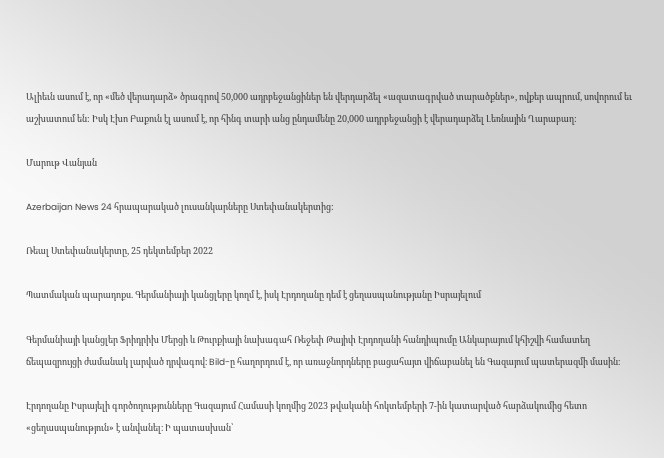Ալիեւն ասում է, որ «մեծ վերադարձ» ծրագրով 50,000 ադրբեջանցիներ են վերդարձել «ազատագրված տարածքներ», ովքեր ապրում, սովորում եւ աշխատում են: Իսկ Էխո Բաքուն էլ ասում է, որ հինգ տարի անց ընդամենը 20,000 ադրբեջանցի է վերադարձել Լեռնային Ղարաբաղ:

Մարութ Վանյան

Azerbaijan News 24 հրապարակած լուսանկարները Ստեփանակերտից:

Ռեալ Ստեփանակերտը, 25 դեկտեմբեր 2022

Պատմական պարադոքս. Գերմանիայի կանցլերը կողմ է, իսկ Էրդողանը դեմ է ցեղասպանությանը Իսրայելում

Գերմանիայի կանցլեր Ֆրիդրիխ Մերցի և Թուրքիայի նախագահ Ռեջեփ Թայիփ Էրդողանի հանդիպումը Անկարայում կհիշվի համատեղ ճեպազրույցի ժամանակ լարված դրվագով։ Bild-ը հաղորդում է, որ առաջնորդները բացահայտ վիճաբանել են Գազայում պատերազմի մասին։

Էրդողանը Իսրայելի գործողությունները Գազայում Համասի կողմից 2023 թվականի հոկտեմբերի 7-ին կատարված հարձակումից հետո «ցեղասպանություն» է անվանել։ Ի պատասխան՝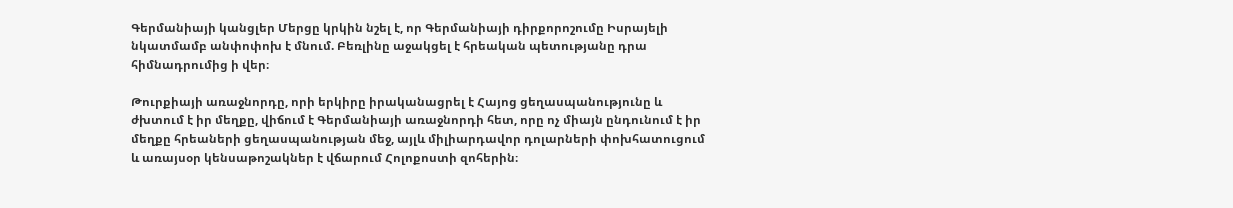Գերմանիայի կանցլեր Մերցը կրկին նշել է, որ Գերմանիայի դիրքորոշումը Իսրայելի նկատմամբ անփոփոխ է մնում. Բեռլինը աջակցել է հրեական պետությանը դրա հիմնադրումից ի վեր։

Թուրքիայի առաջնորդը, որի երկիրը իրականացրել է Հայոց ցեղասպանությունը և ժխտում է իր մեղքը, վիճում է Գերմանիայի առաջնորդի հետ, որը ոչ միայն ընդունում է իր մեղքը հրեաների ցեղասպանության մեջ, այլև միլիարդավոր դոլարների փոխհատուցում և առայսօր կենսաթոշակներ է վճարում Հոլոքոստի զոհերին։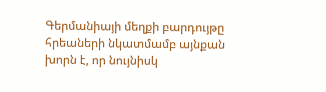Գերմանիայի մեղքի բարդույթը հրեաների նկատմամբ այնքան խորն է, որ նույնիսկ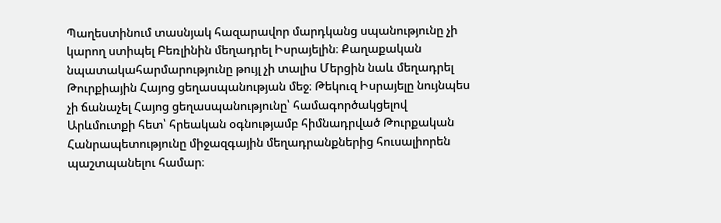Պաղեստինում տասնյակ հազարավոր մարդկանց սպանությունը չի կարող ստիպել Բեռլինին մեղադրել Իսրայելին։ Քաղաքական նպատակահարմարությունը թույլ չի տալիս Մերցին նաև մեղադրել Թուրքիային Հայոց ցեղասպանության մեջ։ Թեկուզ Իսրայելը նույնպես չի ճանաչել Հայոց ցեղասպանությունը՝ համագործակցելով Արևմուտքի հետ՝ հրեական օգնությամբ հիմնադրված Թուրքական Հանրապետությունը միջազգային մեղադրանքներից հուսալիորեն պաշտպանելու համար։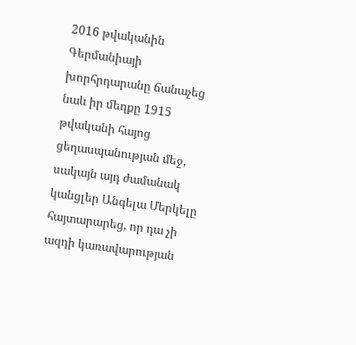2016 թվականին Գերմանիայի խորհրդարանը ճանաչեց նաև իր մեղքը 1915 թվականի հայոց ցեղասպանության մեջ, սակայն այդ ժամանակ կանցլեր Անգելա Մերկելը հայտարարեց, որ դա չի ազդի կառավարության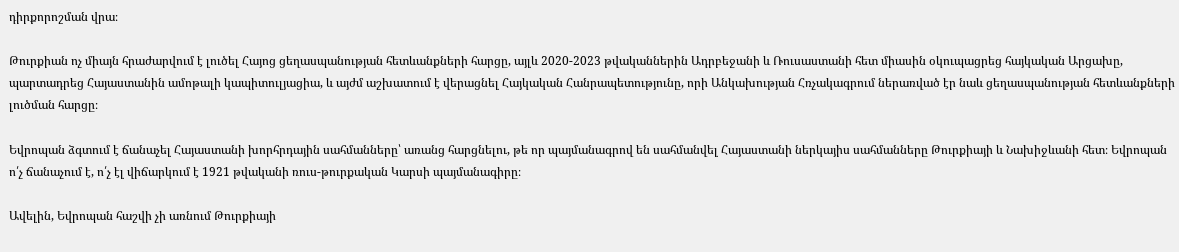դիրքորոշման վրա։

Թուրքիան ոչ միայն հրաժարվում է լուծել Հայոց ցեղասպանության հետևանքների հարցը, այլև 2020-2023 թվականներին Ադրբեջանի և Ռուսաստանի հետ միասին օկուպացրեց հայկական Արցախը, պարտադրեց Հայաստանին ամոթալի կապիտուլյացիա, և այժմ աշխատում է վերացնել Հայկական Հանրապետությունը, որի Անկախության Հռչակագրում ներառված էր նաև ցեղասպանության հետևանքների լուծման հարցը։

Եվրոպան ձգտում է ճանաչել Հայաստանի խորհրդային սահմանները՝ առանց հարցնելու, թե որ պայմանագրով են սահմանվել Հայաստանի ներկայիս սահմանները Թուրքիայի և Նախիջևանի հետ։ Եվրոպան ո՛չ ճանաչում է, ո՛չ էլ վիճարկում է 1921 թվականի ռուս-թուրքական Կարսի պայմանագիրը։

Ավելին, Եվրոպան հաշվի չի առնում Թուրքիայի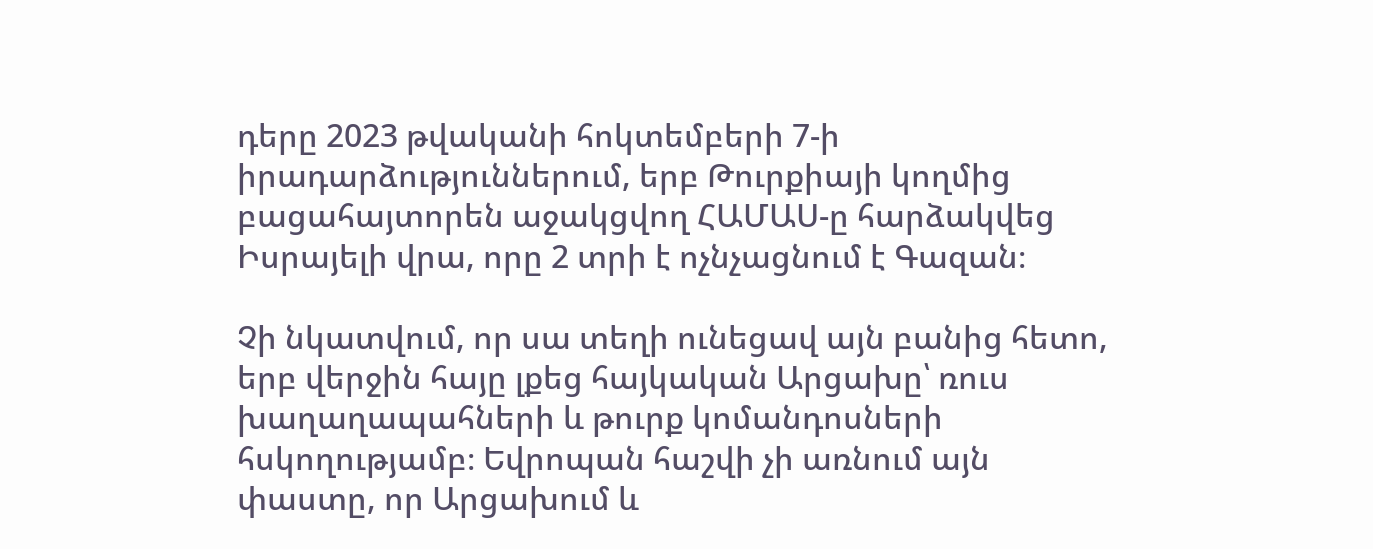դերը 2023 թվականի հոկտեմբերի 7-ի իրադարձություններում, երբ Թուրքիայի կողմից բացահայտորեն աջակցվող ՀԱՄԱՍ-ը հարձակվեց Իսրայելի վրա, որը 2 տրի է ոչնչացնում է Գազան։

Չի նկատվում, որ սա տեղի ունեցավ այն բանից հետո, երբ վերջին հայը լքեց հայկական Արցախը՝ ռուս խաղաղապահների և թուրք կոմանդոսների հսկողությամբ։ Եվրոպան հաշվի չի առնում այն փաստը, որ Արցախում և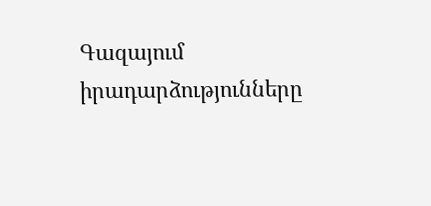Գազայում իրադարձությունները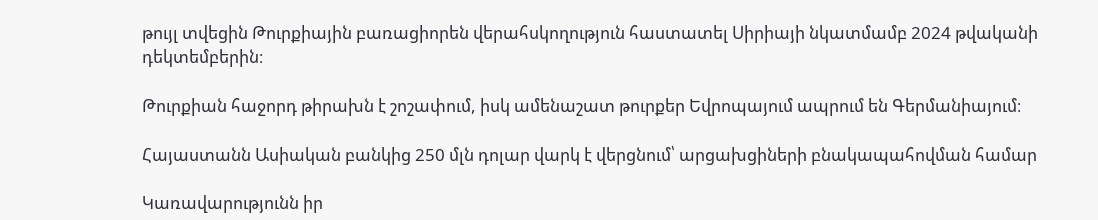թույլ տվեցին Թուրքիային բառացիորեն վերահսկողություն հաստատել Սիրիայի նկատմամբ 2024 թվականի դեկտեմբերին։

Թուրքիան հաջորդ թիրախն է շոշափում, իսկ ամենաշատ թուրքեր Եվրոպայում ապրում են Գերմանիայում։

Հայաստանն Ասիական բանկից 250 մլն դոլար վարկ է վերցնում՝ արցախցիների բնակապահովման համար

Կառավարությունն իր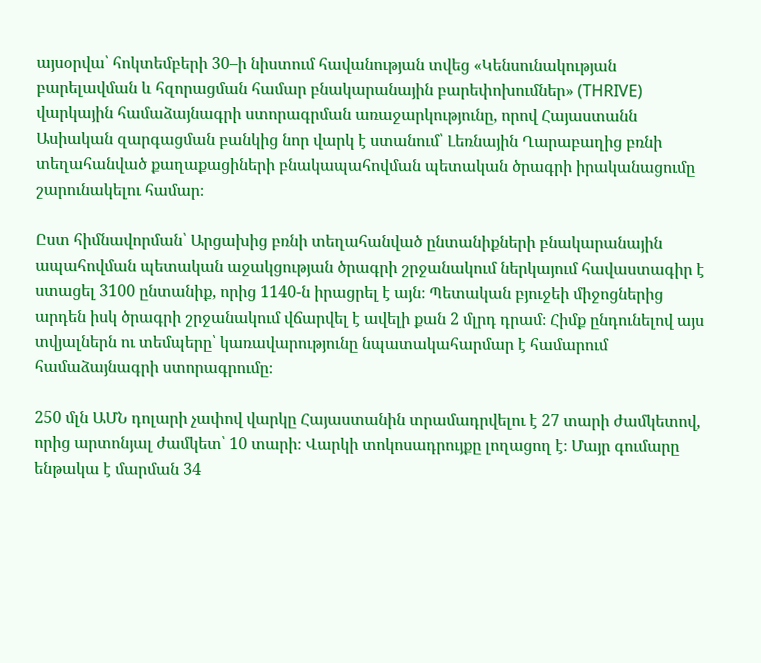այսօրվա՝ հոկտեմբերի 30–ի նիստում հավանության տվեց «Կենսունակության բարելավման և հզորացման համար բնակարանային բարեփոխումներ» (THRIVE) վարկային համաձայնագրի ստորագրման առաջարկությունը, որով Հայաստանն Ասիական զարգացման բանկից նոր վարկ է ստանում՝ Լեռնային Ղարաբաղից բռնի տեղահանված քաղաքացիների բնակապահովման պետական ծրագրի իրականացումը շարունակելու համար։

Ըստ հիմնավորման՝ Արցախից բռնի տեղահանված ընտանիքների բնակարանային ապահովման պետական աջակցության ծրագրի շրջանակում ներկայում հավաստագիր է ստացել 3100 ընտանիք, որից 1140-ն իրացրել է այն։ Պետական բյուջեի միջոցներից արդեն իսկ ծրագրի շրջանակում վճարվել է ավելի քան 2 մլրդ դրամ։ Հիմք ընդունելով այս տվյալներն ու տեմպերը՝ կառավարությունը նպատակահարմար է համարում համաձայնագրի ստորագրումը։

250 մլն ԱՄՆ դոլարի չափով վարկը Հայաստանին տրամադրվելու է 27 տարի ժամկետով, որից արտոնյալ ժամկետ՝ 10 տարի։ Վարկի տոկոսադրույքը լողացող է։ Մայր գումարը ենթակա է մարման 34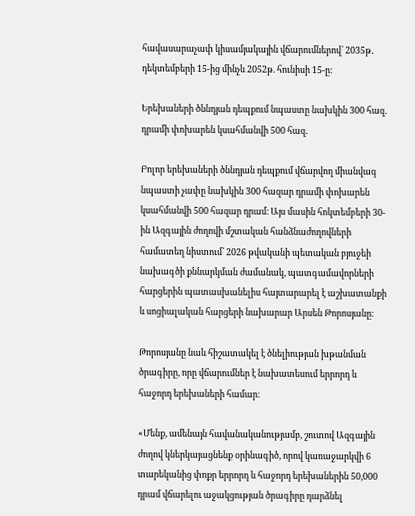հավասարաչափ կիսամյակային վճարումներով` 2035թ․ դեկտեմբերի 15-ից մինչև 2052թ. հունիսի 15-ը։

Երեխաների ծննդյան դեպքում նպաստը նախկին 300 հազ․ դրամի փոխարեն կսահմանվի 500 հազ․

Բոլոր երեխաների ծննդյան դեպքում վճարվող միանվագ նպաստի չափը նախկին 300 հազար դրամի փոխարեն կսահմանվի 500 հազար դրամ։ Այս մասին հոկտեմբերի 30-ին Ազգային ժողովի մշտական հանձնաժողովների համատեղ նիստում՝ 2026 թվականի պետական բյուջեի նախագծի քննարկման ժամանակ, պատգամավորների հարցերին պատասխանելիս հայտարարել է աշխատանքի և սոցիալական հարցերի նախարար Արսեն Թորոսյանը։

Թորոսյանը նաև հիշատակել է ծնելիության խթանման ծրագիրը, որը վճարումներ է նախատեսում երրորդ և հաջորդ երեխաների համար։

«Մենք, ամենայն հավանականությամբ, շուտով Ազգային ժողով կներկայացնենք օրինագիծ, որով կառաջարկվի 6 տարեկանից փոքր երրորդ և հաջորդ երեխաներին 50,000 դրամ վճարելու աջակցության ծրագիրը դարձնել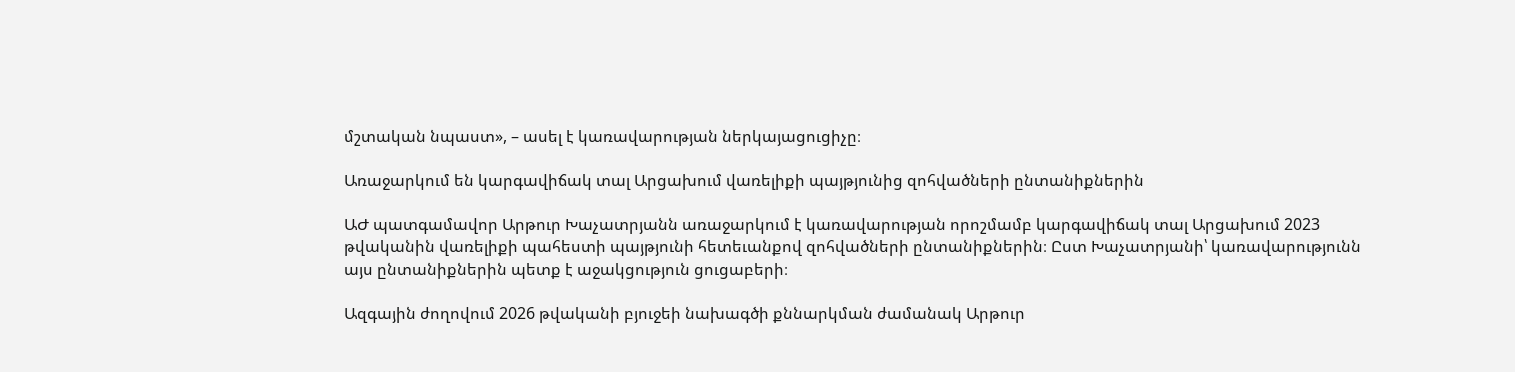մշտական նպաստ», – ասել է կառավարության ներկայացուցիչը։

Առաջարկում են կարգավիճակ տալ Արցախում վառելիքի պայթյունից զոհվածների ընտանիքներին

ԱԺ պատգամավոր Արթուր Խաչատրյանն առաջարկում է կառավարության որոշմամբ կարգավիճակ տալ Արցախում 2023 թվականին վառելիքի պահեստի պայթյունի հետեւանքով զոհվածների ընտանիքներին։ Ըստ Խաչատրյանի՝ կառավարությունն այս ընտանիքներին պետք է աջակցություն ցուցաբերի։

Ազգային ժողովում 2026 թվականի բյուջեի նախագծի քննարկման ժամանակ Արթուր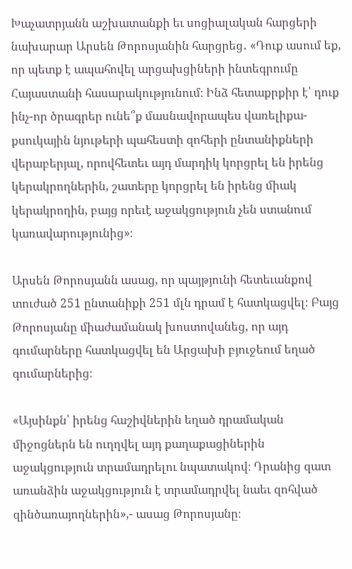Խաչատրյանն աշխատանքի եւ սոցիալական հարցերի նախարար Արսեն Թորոսյանին հարցրեց․ «Դուք ասում եք, որ պետք է ապահովել արցախցիների ինտեգրումը Հայաստանի հասարակությունում։ Ինձ հետաքրքիր է՝ դուք ինչ-որ ծրագրեր ունե՞ք մասնավորապես վառելիքա-քսուկային նյութերի պահեստի զոհերի ընտանիքների վերաբերյալ, որովհետեւ այդ մարդիկ կորցրել են իրենց կերակրողներին, շատերը կորցրել են իրենց միակ կերակրողին, բայց որեւէ աջակցություն չեն ստանում կառավարությունից»։

Արսեն Թորոսյանն ասաց, որ պայթյունի հետեւանքով տուժած 251 ընտանիքի 251 մլն դրամ է հատկացվել։ Բայց Թորոսյանը միաժամանակ խոստովանեց, որ այդ գումարները հատկացվել են Արցախի բյուջեում եղած գումարներից։

«Այսինքն՝ իրենց հաշիվներին եղած դրամական միջոցներն են ուղղվել այդ քաղաքացիներին աջակցություն տրամադրելու նպատակով։ Դրանից զատ առանձին աջակցություն է տրամադրվել նաեւ զոհված զինծառայողներին»,- ասաց Թորոսյանը։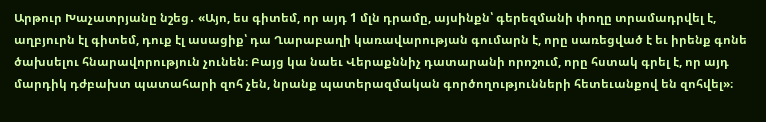Արթուր Խաչատրյանը նշեց․ «Այո, ես գիտեմ, որ այդ 1 մլն դրամը, այսինքն՝ գերեզմանի փողը տրամադրվել է, աղբյուրն էլ գիտեմ, դուք էլ ասացիք՝ դա Ղարաբաղի կառավարության գումարն է, որը սառեցված է եւ իրենք գոնե ծախսելու հնարավորություն չունեն։ Բայց կա նաեւ Վերաքննիչ դատարանի որոշում, որը հստակ գրել է, որ այդ մարդիկ դժբախտ պատահարի զոհ չեն, նրանք պատերազմական գործողությունների հետեւանքով են զոհվել»։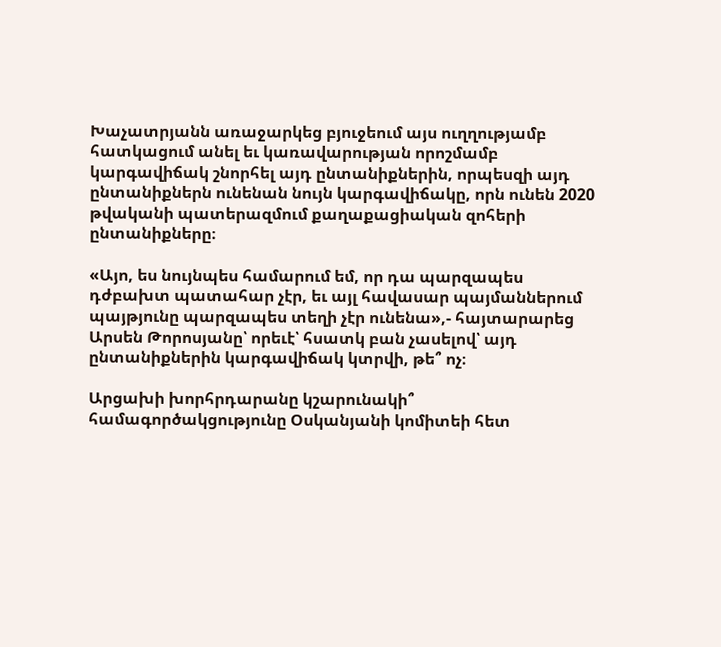Խաչատրյանն առաջարկեց բյուջեում այս ուղղությամբ հատկացում անել եւ կառավարության որոշմամբ կարգավիճակ շնորհել այդ ընտանիքներին, որպեսզի այդ ընտանիքներն ունենան նույն կարգավիճակը, որն ունեն 2020 թվականի պատերազմում քաղաքացիական զոհերի ընտանիքները։

«Այո, ես նույնպես համարում եմ, որ դա պարզապես դժբախտ պատահար չէր, եւ այլ հավասար պայմաններում պայթյունը պարզապես տեղի չէր ունենա»,- հայտարարեց Արսեն Թորոսյանը՝ որեւէ՝ հսատկ բան չասելով՝ այդ ընտանիքներին կարգավիճակ կտրվի, թե՞ ոչ։

Արցախի խորհրդարանը կշարունակի՞ համագործակցությունը Օսկանյանի կոմիտեի հետ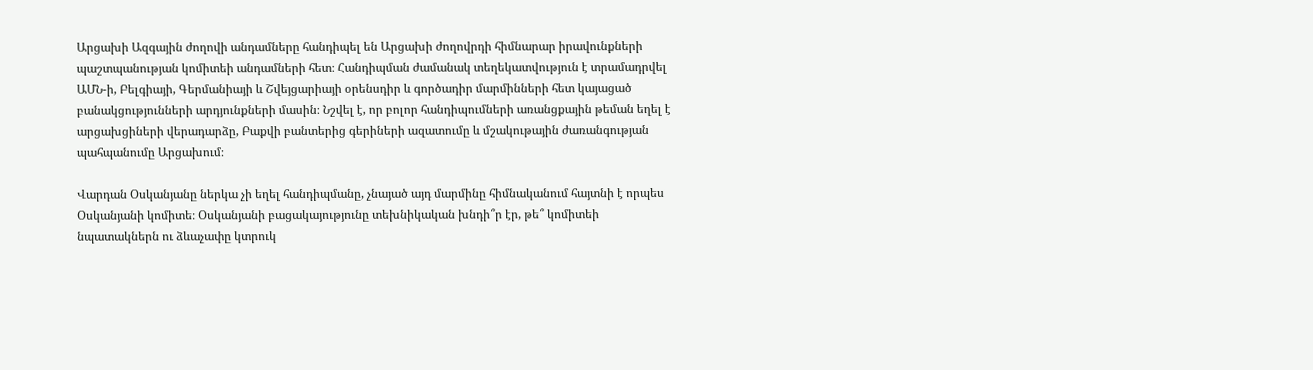Արցախի Ազգային ժողովի անդամները հանդիպել են Արցախի ժողովրդի հիմնարար իրավունքների պաշտպանության կոմիտեի անդամների հետ։ Հանդիպման ժամանակ տեղեկատվություն է տրամադրվել ԱՄՆ-ի, Բելգիայի, Գերմանիայի և Շվեյցարիայի օրենսդիր և գործադիր մարմինների հետ կայացած բանակցությունների արդյունքների մասին։ Նշվել է, որ բոլոր հանդիպումների առանցքային թեման եղել է արցախցիների վերադարձը, Բաքվի բանտերից գերիների ազատումը և մշակութային ժառանգության պահպանումը Արցախում։

Վարդան Օսկանյանը ներկա չի եղել հանդիպմանը, չնայած այդ մարմինը հիմնականում հայտնի է որպես Օսկանյանի կոմիտե։ Օսկանյանի բացակայությունը տեխնիկական խնդի՞ր էր, թե՞ կոմիտեի նպատակներն ու ձևաչափը կտրուկ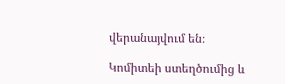վերանայվում են։

Կոմիտեի ստեղծումից և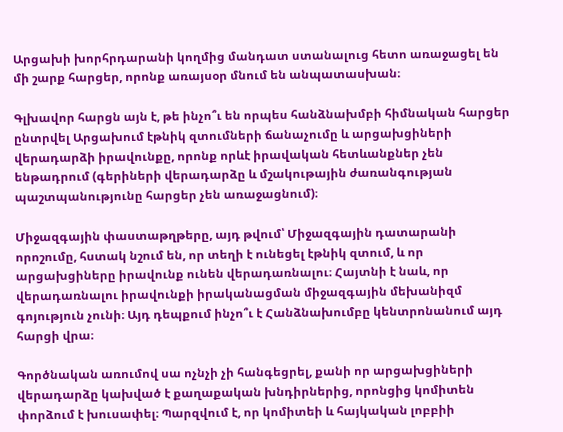Արցախի խորհրդարանի կողմից մանդատ ստանալուց հետո առաջացել են մի շարք հարցեր, որոնք առայսօր մնում են անպատասխան։

Գլխավոր հարցն այն է, թե ինչո՞ւ են որպես հանձնախմբի հիմնական հարցեր ընտրվել Արցախում էթնիկ զտումների ճանաչումը և արցախցիների վերադարձի իրավունքը, որոնք որևէ իրավական հետևանքներ չեն ենթադրում (գերիների վերադարձը և մշակութային ժառանգության պաշտպանությունը հարցեր չեն առաջացնում)։

Միջազգային փաստաթղթերը, այդ թվում՝ Միջազգային դատարանի որոշումը, հստակ նշում են, որ տեղի է ունեցել էթնիկ զտում, և որ արցախցիները իրավունք ունեն վերադառնալու։ Հայտնի է նաև, որ վերադառնալու իրավունքի իրականացման միջազգային մեխանիզմ գոյություն չունի։ Այդ դեպքում ինչո՞ւ է Հանձնախումբը կենտրոնանում այդ հարցի վրա։

Գործնական առումով սա ոչնչի չի հանգեցրել, քանի որ արցախցիների վերադարձը կախված է քաղաքական խնդիրներից, որոնցից կոմիտեն փորձում է խուսափել։ Պարզվում է, որ կոմիտեի և հայկական լոբբիի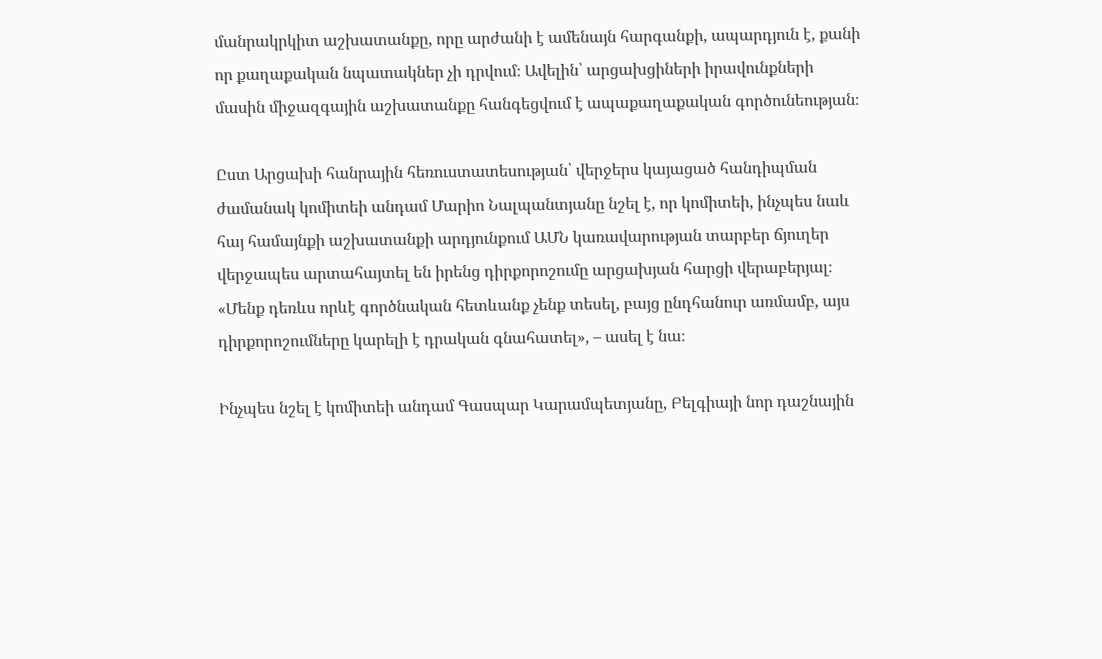մանրակրկիտ աշխատանքը, որը արժանի է ամենայն հարգանքի, ապարդյուն է, քանի որ քաղաքական նպատակներ չի դրվում։ Ավելին՝ արցախցիների իրավունքների մասին միջազգային աշխատանքը հանգեցվում է ապաքաղաքական գործունեության։

Ըստ Արցախի հանրային հեռուստատեսության՝ վերջերս կայացած հանդիպման ժամանակ կոմիտեի անդամ Մարիո Նալպանտյանը նշել է, որ կոմիտեի, ինչպես նաև հայ համայնքի աշխատանքի արդյունքում ԱՄՆ կառավարության տարբեր ճյուղեր վերջապես արտահայտել են իրենց դիրքորոշումը արցախյան հարցի վերաբերյալ։ «Մենք դեռևս որևէ գործնական հետևանք չենք տեսել, բայց ընդհանուր առմամբ, այս դիրքորոշումները կարելի է դրական գնահատել», – ասել է նա։

Ինչպես նշել է կոմիտեի անդամ Գասպար Կարամպետյանը, Բելգիայի նոր դաշնային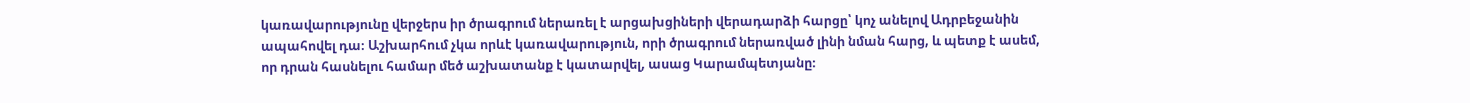կառավարությունը վերջերս իր ծրագրում ներառել է արցախցիների վերադարձի հարցը՝ կոչ անելով Ադրբեջանին ապահովել դա։ Աշխարհում չկա որևէ կառավարություն, որի ծրագրում ներառված լինի նման հարց, և պետք է ասեմ, որ դրան հասնելու համար մեծ աշխատանք է կատարվել, ասաց Կարամպետյանը։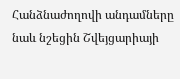Հանձնաժողովի անդամները նաև նշեցին Շվեյցարիայի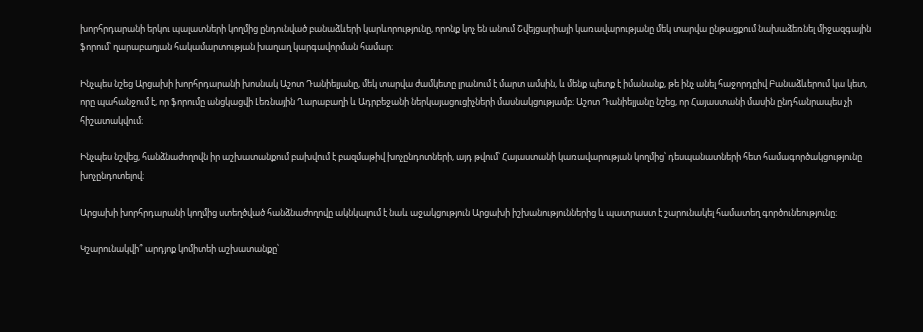խորհրդարանի երկու պալատների կողմից ընդունված բանաձևերի կարևորությունը, որոնք կոչ են անում Շվեյցարիայի կառավարությանը մեկ տարվա ընթացքում նախաձեռնել միջազգային ֆորում՝ ղարաբաղյան հակամարտության խաղաղ կարգավորման համար։

Ինչպես նշեց Արցախի խորհրդարանի խոսնակ Աշոտ Դանիելյանը, մեկ տարվա ժամկետը լրանում է մարտ ամսին, և մենք պետք է իմանանք, թե ինչ անել հաջորդըիվ Բանաձևերում կա կետ, որը պահանջում է, որ ֆորումը անցկացվի Լեռնային Ղարաբաղի և Ադրբեջանի ներկայացուցիչների մասնակցությամբ։ Աշոտ Դանիելյանը նշեց, որ Հայաստանի մասին ընդհանրապես չի հիշատակվում։

Ինչպես նշվեց, հանձնաժողովն իր աշխատանքում բախվում է բազմաթիվ խոչընդոտների, այդ թվում՝ Հայաստանի կառավարության կողմից՝ դեսպանատների հետ համագործակցությունը խոչընդոտելով։

Արցախի խորհրդարանի կողմից ստեղծված հանձնաժողովը ակնկալում է նաև աջակցություն Արցախի իշխանություններից և պատրաստ է շարունակել համատեղ գործունեությունը։

Կշարունակվի՞ արդյոք կոմիտեի աշխատանքը՝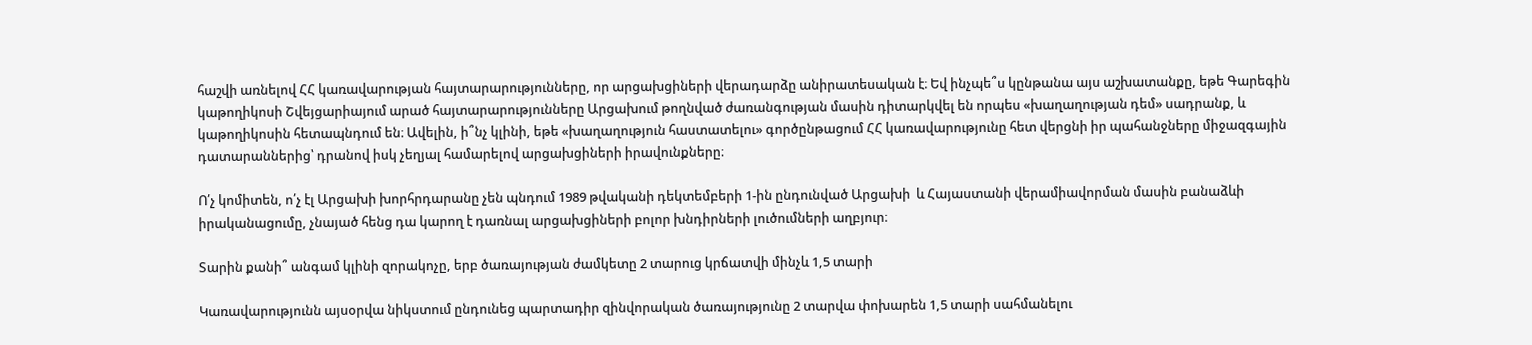հաշվի առնելով ՀՀ կառավարության հայտարարությունները, որ արցախցիների վերադարձը անիրատեսական է։ Եվ ինչպե՞ս կընթանա այս աշխատանքը, եթե Գարեգին կաթողիկոսի Շվեյցարիայում արած հայտարարությունները Արցախում թողնված ժառանգության մասին դիտարկվել են որպես «խաղաղության դեմ» սադրանք, և կաթողիկոսին հետապնդում են։ Ավելին, ի՞նչ կլինի, եթե «խաղաղություն հաստատելու» գործընթացում ՀՀ կառավարությունը հետ վերցնի իր պահանջները միջազգային դատարաններից՝ դրանով իսկ չեղյալ համարելով արցախցիների իրավունքները։

Ո՛չ կոմիտեն, ո՛չ էլ Արցախի խորհրդարանը չեն պնդում 1989 թվականի դեկտեմբերի 1-ին ընդունված Արցախի  և Հայաստանի վերամիավորման մասին բանաձևի իրականացումը, չնայած հենց դա կարող է դառնալ արցախցիների բոլոր խնդիրների լուծումների աղբյուր։

Տարին քանի՞ անգամ կլինի զորակոչը, երբ ծառայության ժամկետը 2 տարուց կրճատվի մինչև 1,5 տարի

Կառավարությունն այսօրվա նիկստում ընդունեց պարտադիր զինվորական ծառայությունը 2 տարվա փոխարեն 1,5 տարի սահմանելու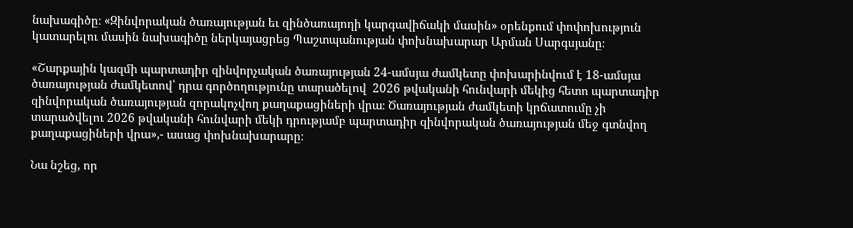նախագիծը։ «Զինվորական ծառայության եւ զինծառայողի կարգավիճակի մասին» օրենքում փոփոխություն կատարելու մասին նախագիծը ներկայացրեց Պաշտպանության փոխնախարար Արման Սարգսյանը։

«Շարքային կազմի պարտադիր զինվորչական ծառայության 24-ամսյա ժամկետը փոխարինվում է 18-ամսյա ծառայության ժամկետով՝ դրա գործողությունը տարածելով  2026 թվականի հունվարի մեկից հետո պարտադիր զինվորական ծառայության զորակոչվող քաղաքացիների վրա։ Ծառայության ժամկետի կրճատումը չի տարածվելու 2026 թվականի հունվարի մեկի դրությամբ պարտադիր զինվորական ծառայության մեջ գտնվող քաղաքացիների վրա»,- ասաց փոխնախարարը։

Նա նշեց, որ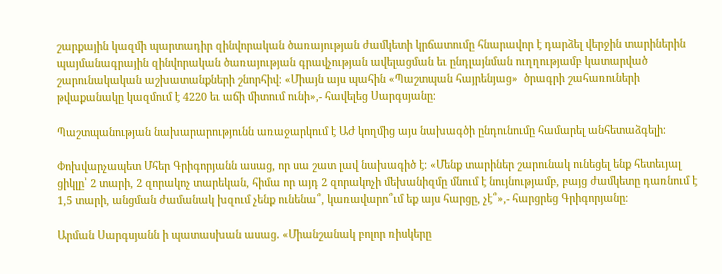շարքային կազմի պարտադիր զինվորական ծառայության ժամկետի կրճատումը հնարավոր է դարձել վերջին տարիներին պայմանագրային զինվորական ծառայության գրավչության ավելացման եւ ընդլայնման ուղղությամբ կատարված շարունակական աշխատանքների շնորհիվ։ «Միայն այս պահին «Պաշտպան հայրենյաց»  ծրագրի շահառուների թվաքանակը կազմում է 4220 եւ աճի միտում ունի»,- հավելեց Սարգսյանը։

Պաշտպանության նախարարությունն առաջարկում է ԱԺ կողմից այս նախագծի ընդունումը համարել անհետաձգելի։

Փոխվարչապետ Մհեր Գրիգորյանն ասաց, որ սա շատ լավ նախագիծ է։ «Մենք տարիներ շարունակ ունեցել ենք հետեւյալ ցիկլը՝ 2 տարի, 2 զորակոչ տարեկան, հիմա որ այդ 2 զորակոչի մեխանիզմը մնում է նույնությամբ, բայց ժամկետը դառնում է 1,5 տարի, անցման ժամանակ խզում չենք ունենա՞, կառավարո՞ւմ եք այս հարցը, չէ՞»,- հարցրեց Գրիգորյանը։

Արման Սարգսյանն ի պատասխան ասաց․ «Միանշանակ բոլոր ռիսկերը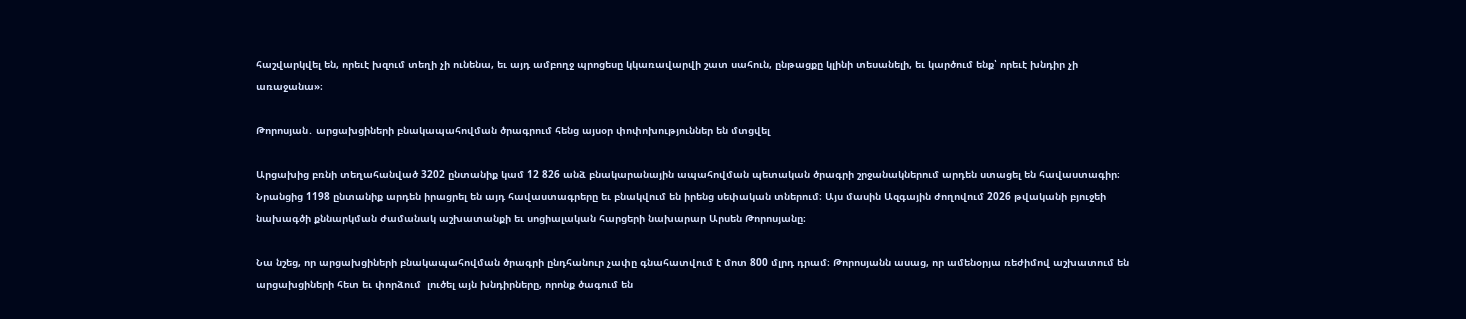հաշվարկվել են, որեւէ խզում տեղի չի ունենա, եւ այդ ամբողջ պրոցեսը կկառավարվի շատ սահուն, ընթացքը կլինի տեսանելի, եւ կարծում ենք՝ որեւէ խնդիր չի առաջանա»։

Թորոսյան․ արցախցիների բնակապահովման ծրագրում հենց այսօր փոփոխություններ են մտցվել

Արցախից բռնի տեղահանված 3202 ընտանիք կամ 12 826 անձ բնակարանային ապահովման պետական ծրագրի շրջանակներում արդեն ստացել են հավաստագիր։ Նրանցից 1198 ընտանիք արդեն իրացրել են այդ հավաստագրերը եւ բնակվում են իրենց սեփական տներում։ Այս մասին Ազգային ժողովում 2026 թվականի բյուջեի նախագծի քննարկման ժամանակ աշխատանքի եւ սոցիալական հարցերի նախարար Արսեն Թորոսյանը։

Նա նշեց, որ արցախցիների բնակապահովման ծրագրի ընդհանուր չափը գնահատվում է մոտ 800 մլրդ դրամ։ Թորոսյանն ասաց, որ ամենօրյա ռեժիմով աշխատում են արցախցիների հետ եւ փորձում  լուծել այն խնդիրները, որոնք ծագում են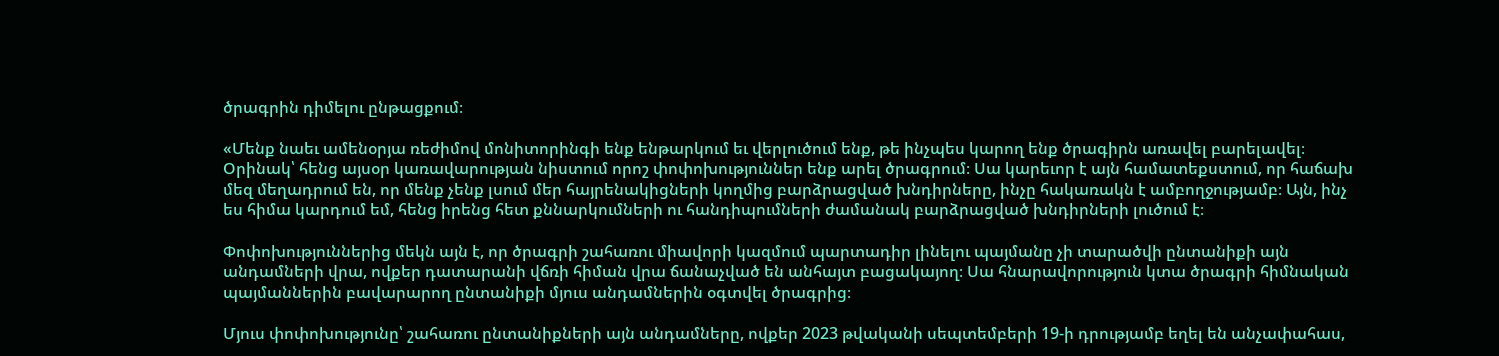ծրագրին դիմելու ընթացքում։

«Մենք նաեւ ամենօրյա ռեժիմով մոնիտորինգի ենք ենթարկում եւ վերլուծում ենք, թե ինչպես կարող ենք ծրագիրն առավել բարելավել։ Օրինակ՝ հենց այսօր կառավարության նիստում որոշ փոփոխություններ ենք արել ծրագրում։ Սա կարեւոր է այն համատեքստում, որ հաճախ մեզ մեղադրում են, որ մենք չենք լսում մեր հայրենակիցների կողմից բարձրացված խնդիրները, ինչը հակառակն է ամբողջությամբ։ Այն, ինչ ես հիմա կարդում եմ, հենց իրենց հետ քննարկումների ու հանդիպումների ժամանակ բարձրացված խնդիրների լուծում է։

Փոփոխություններից մեկն այն է, որ ծրագրի շահառու միավորի կազմում պարտադիր լինելու պայմանը չի տարածվի ընտանիքի այն անդամների վրա, ովքեր դատարանի վճռի հիման վրա ճանաչված են անհայտ բացակայող։ Սա հնարավորություն կտա ծրագրի հիմնական պայմաններին բավարարող ընտանիքի մյուս անդամներին օգտվել ծրագրից։

Մյուս փոփոխությունը՝ շահառու ընտանիքների այն անդամները, ովքեր 2023 թվականի սեպտեմբերի 19-ի դրությամբ եղել են անչափահաս,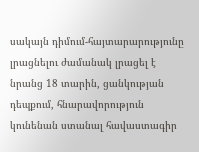սակայն դիմում-հայտարարությունը լրացնելու ժամանակ լրացել է նրանց 18 տարին, ցանկության դեպքում, հնարավորություն կունենան ստանալ հավաստագիր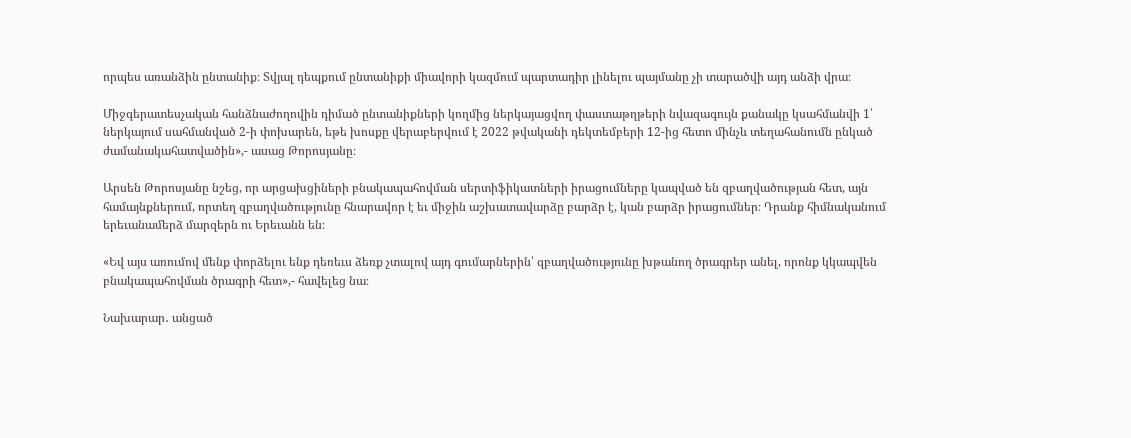որպես առանձին ընտանիք։ Տվյալ դեպքում ընտանիքի միավորի կազմում պարտադիր լինելու պայմանը չի տարածվի այդ անձի վրա։

Միջգերատեսչական հանձնաժողովին դիմած ընտանիքների կողմից ներկայացվող փաստաթղթերի նվազագույն քանակը կսահմանվի 1՝ ներկայում սահմանված 2-ի փոխարեն, եթե խոսքը վերաբերվում է 2022 թվականի դեկտեմբերի 12-ից հետո մինչև տեղահանումն ընկած ժամանակահատվածին»,- ասաց Թորոսյանը։

Արսեն Թորոսյանը նշեց, որ արցախցիների բնակապահովման սերտիֆիկատների իրացումները կապված են զբաղվածության հետ, այն համայնքներում, որտեղ զբաղվածությունը հնարավոր է եւ միջին աշխատավարձը բարձր է, կան բարձր իրացումներ։ Դրանք հիմնականում երեւանամերձ մարզերն ու Երեւանն են։

«Եվ այս առումով մենք փորձելու ենք դեռեւս ձեռք չտալով այդ գումարներին՝ զբաղվածությունը խթանող ծրագրեր անել, որոնք կկապվեն բնակապահովման ծրագրի հետ»,- հավելեց նա։

Նախարար․ անցած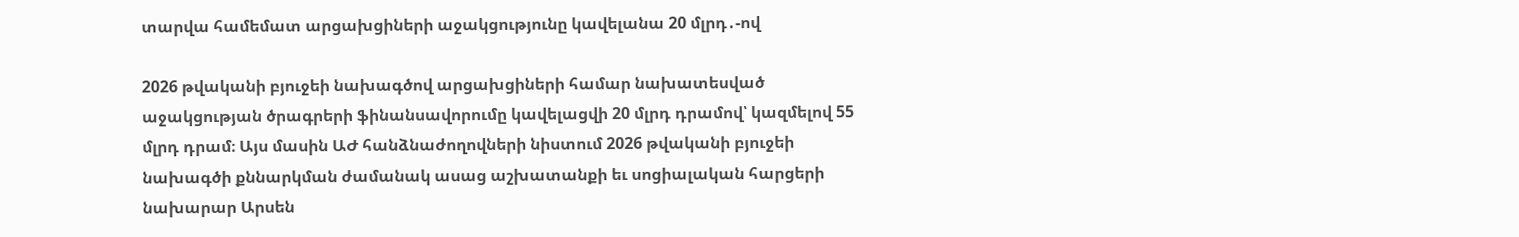տարվա համեմատ արցախցիների աջակցությունը կավելանա 20 մլրդ․-ով

2026 թվականի բյուջեի նախագծով արցախցիների համար նախատեսված աջակցության ծրագրերի ֆինանսավորումը կավելացվի 20 մլրդ դրամով՝ կազմելով 55 մլրդ դրամ։ Այս մասին ԱԺ հանձնաժողովների նիստում 2026 թվականի բյուջեի նախագծի քննարկման ժամանակ ասաց աշխատանքի եւ սոցիալական հարցերի նախարար Արսեն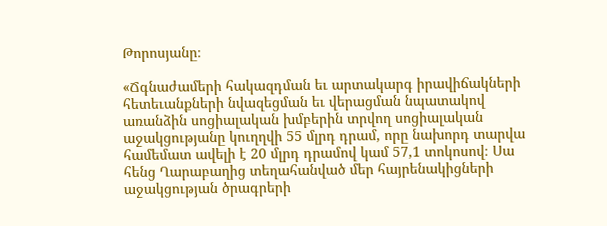Թորոսյանը։

«Ճգնաժամերի հակազդման եւ արտակարգ իրավիճակների հետեւանքների նվազեցման եւ վերացման նպատակով առանձին սոցիալական խմբերին տրվող սոցիալական աջակցությանը կուղղվի 55 մլրդ դրամ, որը նախորդ տարվա համեմատ ավելի է 20 մլրդ դրամով կամ 57,1 տոկոսով։ Սա հենց Ղարաբաղից տեղահանված մեր հայրենակիցների աջակցության ծրագրերի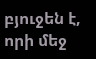բյուջեն է, որի մեջ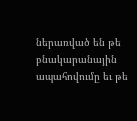ներառված են թե բնակարանային ապահովումը եւ թե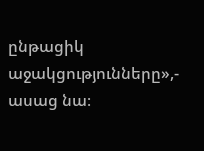ընթացիկ աջակցությունները»,- ասաց նա։